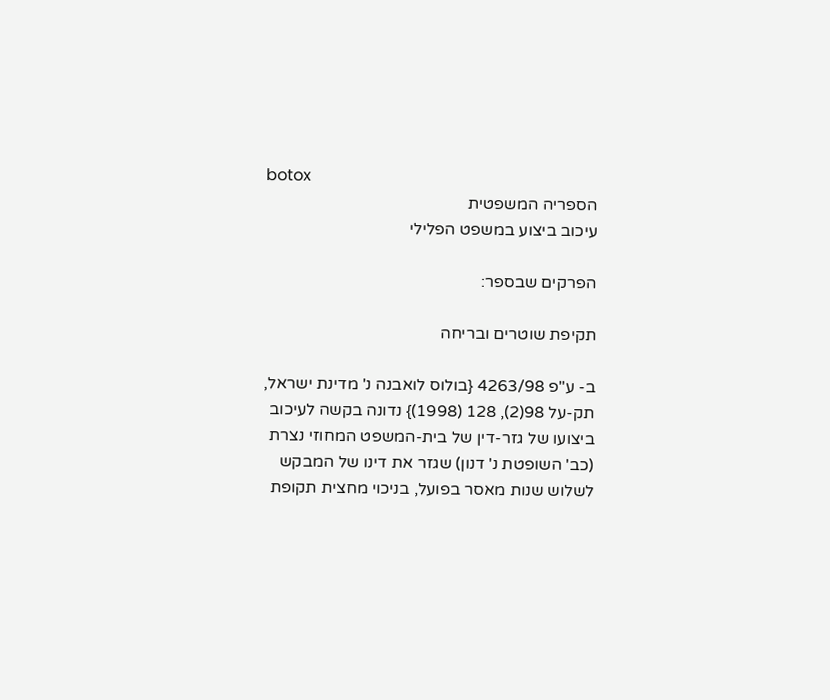botox
הספריה המשפטית
עיכוב ביצוע במשפט הפלילי

הפרקים שבספר:

תקיפת שוטרים ובריחה

ב- ע"פ 4263/98 {בולוס לואבנה נ' מדינת ישראל, תק-על 98(2), 128 (1998)} נדונה בקשה לעיכוב ביצועו של גזר-דין של בית-המשפט המחוזי נצרת (כב' השופטת נ' דנון) שגזר את דינו של המבקש לשלוש שנות מאסר בפועל, בניכוי מחצית תקופת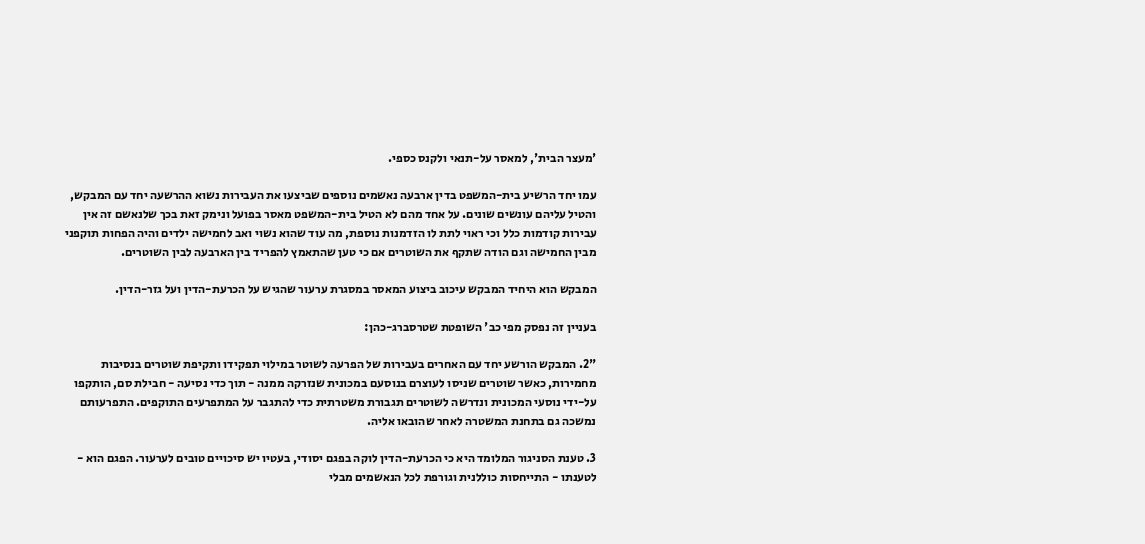'מעצר הבית', למאסר על-תנאי ולקנס כספי.

עמו יחד הרשיע בית-המשפט בדין ארבעה נאשמים נוספים שביצעו את העבירות נשוא ההרשעה יחד עם המבקש, והטיל עליהם עונשים שונים. על אחד מהם לא הטיל בית-המשפט מאסר בפועל ונימק זאת בכך שלנאשם זה אין עבירות קודמות כלל וכי ראוי לתת לו הזדמנות נוספת, מה עוד שהוא נשוי ואב לחמישה ילדים והיה הפחות תוקפני מבין החמישה וגם הודה שתקף את השוטרים אם כי טען שהתאמץ להפריד בין הארבעה לבין השוטרים.

המבקש הוא היחיד המבקש עיכוב ביצוע המאסר במסגרת ערעור שהגיש על הכרעת-הדין ועל גזר-הדין.

בעניין זה נפסק מפי כב' השופטת שטרסברג-כהן:

"2. המבקש הורשע יחד עם האחרים בעבירות של הפרעה לשוטר במילוי תפקידו ותקיפת שוטרים בנסיבות מחמירות, כאשר שוטרים שניסו לעוצרם בנוסעם במכונית שנזרקה ממנה - תוך כדי נסיעה - חבילת סם, הותקפו על-ידי נוסעי המכונית ונדרשה לשוטרים תגבורת משטרתית כדי להתגבר על המתפרעים התוקפים. התפרעותם נמשכה גם בתחנת המשטרה לאחר שהובאו אליה.

3. טענת הסניגור המלומד היא כי הכרעת-הדין לוקה בפגם יסודי, בעטיו יש סיכויים טובים לערעור. הפגם הוא - לטענתו - התייחסות כוללנית וגורפת לכל הנאשמים מבלי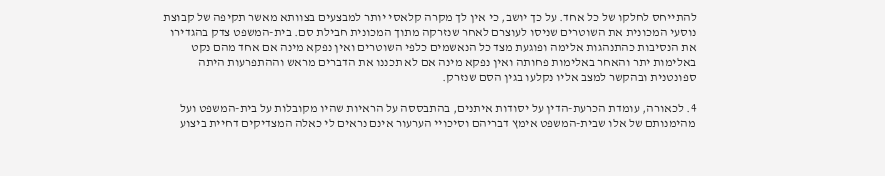להתייחס לחלקו של כל אחד. על כך יושב, כי אין לך מקרה קלאסי יותר למבצעים בצוותא מאשר תקיפה של קבוצת נוסעי המכונית את השוטרים שניסו לעוצרם לאחר שנזרקה מתוך המכונית חבילת סם. בית-המשפט צדק בהגדירו את הנסיבות כהתנהגות אלימה ופוגעת מצד כל הנאשמים כלפי השוטרים ואין נפקא מינה אם אחד מהם נקט באלימות יתר והאחר באלימות פחותה ואין נפקא מינה אם לא תכננו את הדברים מראש וההתפרעות היתה ספונטנית ובהקשר למצב אליו נקלעו בגין הסם שנזרק.

4. לכאורה, עומדת הכרעת-הדין על יסודות איתנים, בהתבססה על הראיות שהיו מקובלות על בית-המשפט ועל מהימנותם של אלו שבית-המשפט אימץ דבריהם וסיכויי הערעור אינם נראים לי כאלה המצדיקים דחיית ביצוע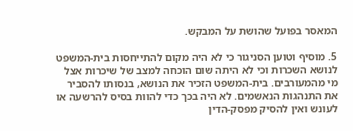המאסר בפועל שהושת על המבקש.

5. מוסיף וטוען הסניגור כי לא היה מקום להתייחסות בית-המשפט לנושא השכרות וכי לא היתה שום הוכחה למצב של שיכרות אצל מי מהמעורבים. בית-המשפט הזכיר את הנושא, בנסותו להסביר את התנהגות הנאשמים. לא היה בכך כדי להוות בסיס להרשעה או לעונש ואין להסיק מפסק-הדין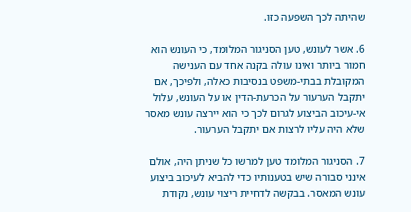שהיתה לכך השפעה כזו.

6. אשר לעונש, טען הסניגור המלומד, כי העונש הוא חמור ביותר ואינו עולה בקנה אחד עם הענישה המקובלת בבתי-משפט בנסיבות כאלה, ולפיכך, אם יתקבל הערעור על הכרעת-הדין או על העונש, עלול אי-עיכוב הביצוע לגרום לכך כי הוא יירצה עונש מאסר שלא היה עליו לרצות אם יתקבל הערעור.

7. הסניגור המלומד טען למרשו כל שניתן היה, אולם אינני סבורה שיש בטענותיו כדי להביא לעיכוב ביצוע עונש המאסר. בבקשה לדחיית ריצוי עונש, נקודת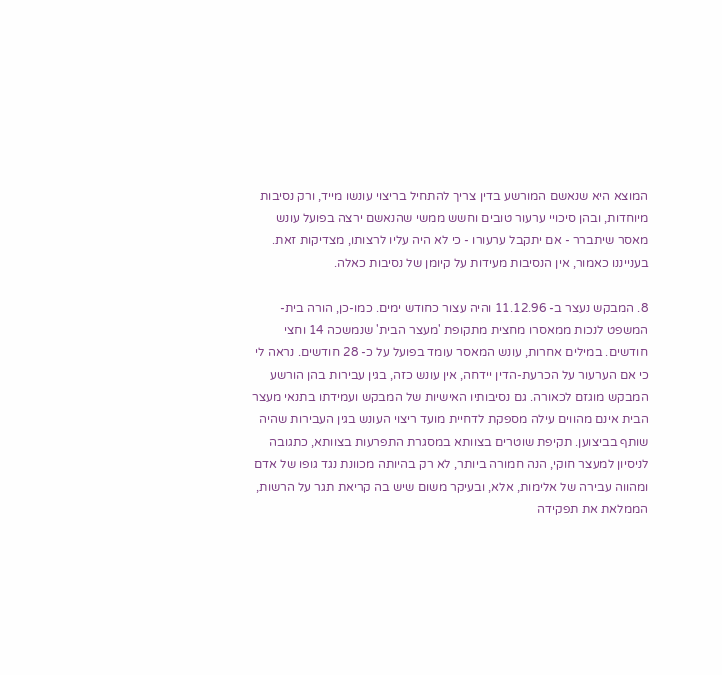המוצא היא שנאשם המורשע בדין צריך להתחיל בריצוי עונשו מייד, ורק נסיבות מיוחדות, ובהן סיכויי ערעור טובים וחשש ממשי שהנאשם ירצה בפועל עונש מאסר שיתברר - אם יתקבל ערעורו - כי לא היה עליו לרצותו, מצדיקות זאת. בענייננו כאמור, אין הנסיבות מעידות על קיומן של נסיבות כאלה.

8. המבקש נעצר ב- 11.12.96 והיה עצור כחודש ימים. כמו-כן, הורה בית-המשפט לנכות ממאסרו מחצית מתקופת 'מעצר הבית' שנמשכה 14 וחצי חודשים. במילים אחרות, עונש המאסר עומד בפועל על כ- 28 חודשים. נראה לי כי אם הערעור על הכרעת-הדין יידחה, אין עונש כזה, בגין עבירות בהן הורשע המבקש מוגזם לכאורה. גם נסיבותיו האישיות של המבקש ועמידתו בתנאי מעצר הבית אינם מהווים עילה מספקת לדחיית מועד ריצוי העונש בגין העבירות שהיה שותף בביצוען. תקיפת שוטרים בצוותא במסגרת התפרעות בצוותא, כתגובה לניסיון למעצר חוקי, הנה חמורה ביותר, לא רק בהיותה מכוונת נגד גופו של אדם ומהווה עבירה של אלימות, אלא, ובעיקר משום שיש בה קריאת תגר על הרשות, הממלאת את תפקידה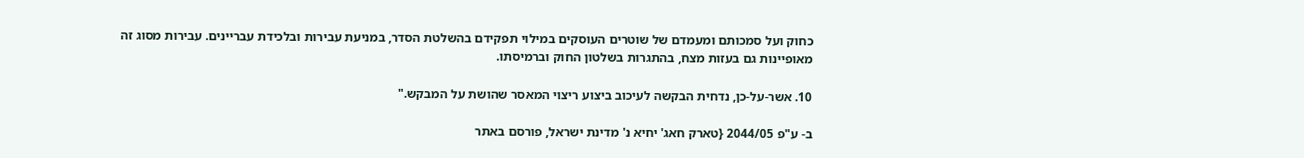כחוק ועל סמכותם ומעמדם של שוטרים העוסקים במילוי תפקידם בהשלטת הסדר, במניעת עבירות ובלכידת עבריינים. עבירות מסוג זה מאופיינות גם בעזות מצח, בהתגרות בשלטון החוק וברמיסתו.

10. אשר-על-כן, נדחית הבקשה לעיכוב ביצוע ריצוי המאסר שהושת על המבקש."

ב- ע"פ 2044/05 {טארק חאג' יחיא נ' מדינת ישראל, פורסם באתר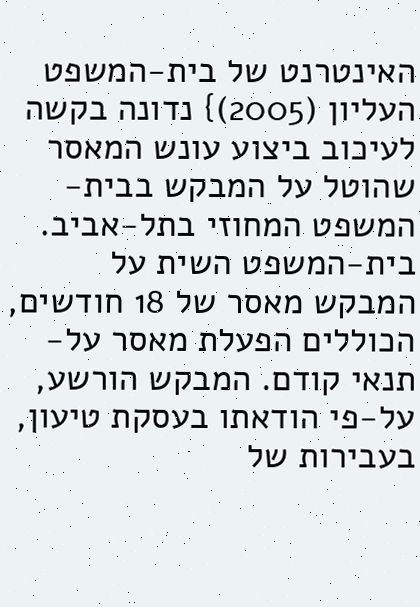האינטרנט של בית-המשפט העליון (2005)} נדונה בקשה לעיכוב ביצוע עונש המאסר שהוטל על המבקש בבית-המשפט המחוזי בתל-אביב. בית-המשפט השית על המבקש מאסר של 18 חודשים, הכוללים הפעלת מאסר על-תנאי קודם. המבקש הורשע, על-פי הודאתו בעסקת טיעון, בעבירות של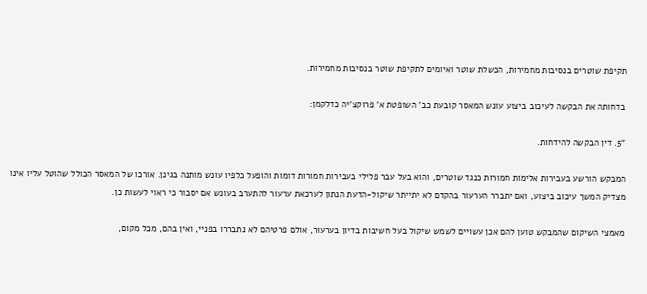תקיפת שוטרים בנסיבות מחמירות, הכשלת שוטר ואיומים לתקיפת שוטר בנסיבות מחמירות.

בדחותה את הבקשה לעיכוב ביצוע עונש המאסר קובעת כב' השופטת א' פרוקצ'יה כדלקמן:

"5. דין הבקשה להידחות.

המבקש הורשע בעבירות אלימות חמורות כנגד שוטרים, והוא בעל עבר פלילי בעבירות חמורות דומות והופעל כלפיו עונש מותנה בגינן. אורכו של המאסר הכולל שהוטל עליו אינו מצדיק המשך עיכוב ביצוע, ואם יתברר הערעור בהקדם לא יתייתר שיקול-הדעת הנתון לערכאת ערעור להתערב בעונש אם יסבור כי ראוי לעשות כן.

מאמצי השיקום שהמבקש טוען להם אכן עשויים לשמש שיקול בעל חשיבות בדיון בערעור, אולם פרטיהם לא נתבררו בפניי, ואין בהם, מכל מקום,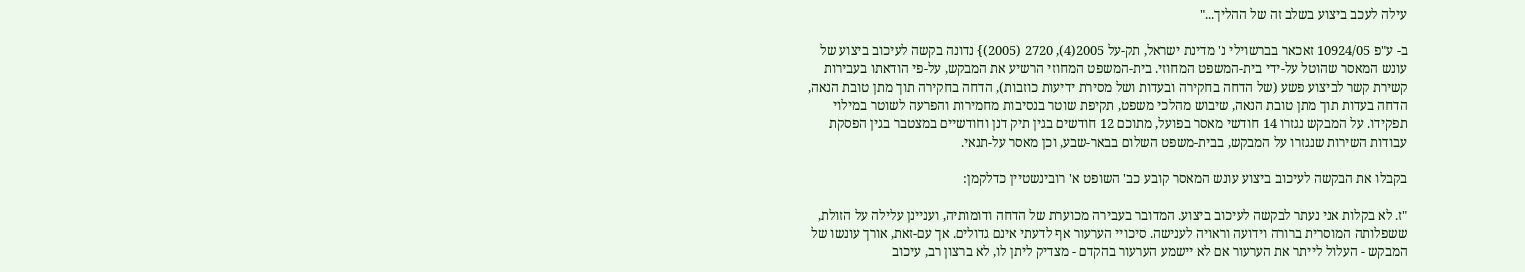עילה לעכב ביצוע בשלב זה של ההליך..."

ב- ע"פ 10924/05 זאכאר בברשוילי נ' מדינת ישראל, תק-על 2005(4), 2720 (2005)} נדונה בקשה לעיכוב ביצוע של עונש המאסר שהוטל על-ידי בית-המשפט המחוזי. בית-המשפט המחוזי הרשיע את המבקש, על-פי הודאתו בעבירות קשירת קשר לביצוע פשע (של הדחה בחקירה ובעדות ושל מסירת ידיעות כוזבות), הדחה בחקירה תוך מתן טובת הנאה, הדחה בעדות תוך מתן טובת הנאה, שיבוש מהלכי משפט, תקיפת שוטר בנסיבות מחמירות והפרעה לשוטר במילוי תפקידו. על המבקש נגזרו 14 חודשי מאסר בפועל, מתוכם 12 חודשים בגין תיק דנן וחודשיים במצטבר בגין הפסקת עבודות השירות שנגזרו על המבקש, בבית-משפט השלום בבאר-שבע, וכן מאסר על-תנאי.

בקבלו את הבקשה לעיכוב ביצוע עונש המאסר קובע כב' השופט א' רובינשטיין כדלקמן:

"ז. לא בקלות אני נעתר לבקשה לעיכוב ביצוע. המדובר בעבירה מכוערת של הדחה ודומותיה, ועניינן עלילה על הזולת, ששפלותה המוסרית ברורה וידועה וראויה לענישה. סיכויי הערעור אף לדעתי אינם גדולים. אך עם-זאת, אורך עונשו של המבקש - העלול לייתר את הערעור אם לא יישמע הערעור בהקדם - מצדיק ליתן לו, לא ברצון רב, עיכוב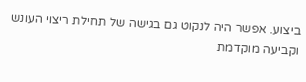ביצוע. אפשר היה לנקוט גם בגישה של תחילת ריצוי העונש וקביעה מוקדמת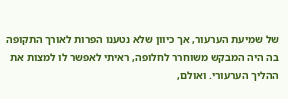של שמיעת הערעור, אך כיוון שלא נטענו הפרות לאורך התקופה בה היה המבקש משוחרר לחלופה, ראיתי לאפשר לו למצות את ההליך הערעורי. ואולם,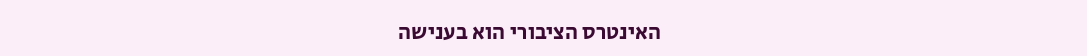האינטרס הציבורי הוא בענישה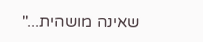שאינה מושהית..."